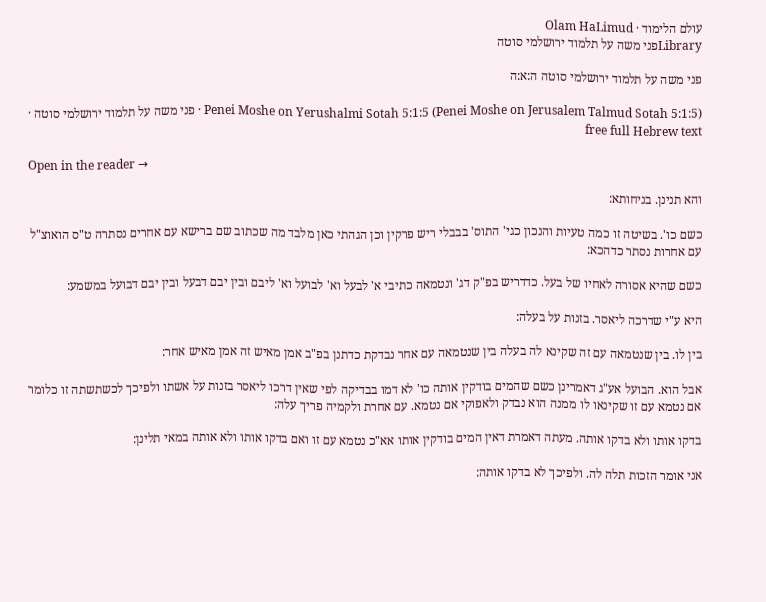עולם הלימוד · Olam HaLimud
Libraryפני משה על תלמוד ירושלמי סוטה

פני משה על תלמוד ירושלמי סוטה ה:א:ה

Penei Moshe on Yerushalmi Sotah 5:1:5 (Penei Moshe on Jerusalem Talmud Sotah 5:1:5) · פני משה על תלמוד ירושלמי סוטה · free full Hebrew text

Open in the reader →

והא תנינן. בניחותא:

כשם כו'. בשיטה זו כמה טעיות והנכון כגי' התוס' בבבלי ריש פרקין וכן הגהתי כאן מלבד מה שכתוב שם ברישא עם אחרים נסתרה ט"ס הואוצ"ל עם אחרות נסתר כדהכא:

כשם שהיא אסורה לאחיו של בעל. כדדריש בפ"ק דג' ונטמאה כתיבי א' לבעל וא' לבועל וא' ליבם ובין יבם דבעל ובין יבם דבועל במשמע:

היא ע"י שדרכה ליאסר. בזנות על בעלה:

בין לו. בין שנטמאה עם זה שקינא לה בעלה בין שנטמאה עם אחר נבדקת כדתנן בפ"ב אמן מאיש זה אמן מאיש אחר:

אבל הוא. הבועל אע"ג דאמרינן כשם שהמים בודקין אותה כו' לא דמו בבדיקה לפי שאין דרכו ליאסר בזנות על אשתו ולפיכך לכשתשתה זו כלומר אם נטמא עם זו שקינאו לו ממנה הוא נבדק ולאפוקי אם נטמא. עם אחרת ולקמיה פריך עלה:

בדקו אותו ולא בדקו אותה. מעתה דאמרת דאין המים בודקין אותו אא"כ נטמא עם זו ואם בדקו אותו ולא אותה במאי תלינן:

אני אומר הזכות תלה לה. ולפיכך לא בדקו אותה: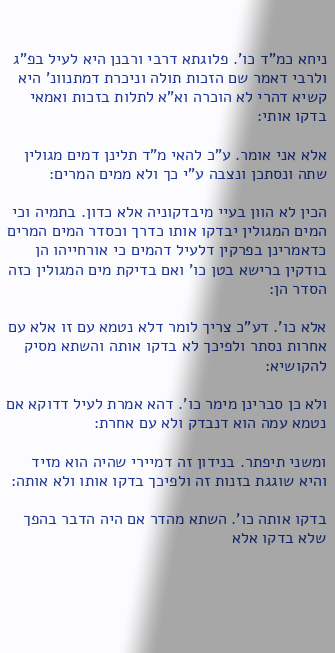ניחא כמ"ד כו'. פלוגתא דרבי ורבנן היא לעיל בפ"ג ולרבי דאמר שם הזכות תולה וניכרת דמתנוונ' היא קשיא דהרי לא הוכרה וא"א לתלות בזכות ואמאי בדקו אותי:

אלא אני אומר. ע"כ להאי מ"ד תלינן דמים מגולין שתה ונסתכן ונצבה ע"י כך ולא ממים המרים:

הכין לא הוון בעיי מיבדקוניה אלא כדון. בתמיה וכי המים המגולין יבדקו אותו כדרך וכסדר המים המרים כדאמרינן בפרקין דלעיל דהמים כי אורחייהו הן בודקין ברישא בטן כו' ואם בדיקת מים המגולין כזה הסדר הן:

אלא כו'. דע"כ צריך לומר דלא נטמא עם זו אלא עם אחרות נסתר ולפיכך לא בדקו אותה והשתא מסיק להקושיא:

ולא כן סברינן מימר כו'. דהא אמרת לעיל דדוקא אם נטמא עמה הוא דנבדק ולא עם אחרת:

ומשני תיפתר. בנידון זה דמיירי שהיה הוא מזיד והיא שוגגת בזנות זה ולפיכך בדקו אותו ולא אותה:

בדקו אותה כו'. השתא מהדר אם היה הדבר בהפך שלא בדקו אלא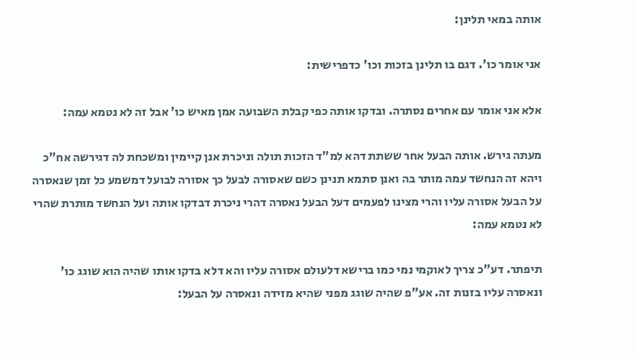אותה במאי תלינן:

אני אומר כו'. דגם בו תלינן בזכות וכו' כדפרישית:

אלא אני אומר עם אחרים נסתרה. ובדקו אותה כפי קבלת השבועה אמן מאיש כו' אבל זה לא נטמא עמה:

מעתה גירש. אותה הבעל אחר ששתת דהא למ"ד הזכות תולה וניכרת אנן קיימין ומשכחת לה דגירשה אח"כ ויהא זה הנחשד עמה מותר בה ואנן סתמא תנינן כשם שאסורה לבעל כך אסורה לבועל דמשמע כל זמן שנאסרה על הבעל אסורה עליו והרי מצינו לפעמים דעל הבעל נאסרה דהרי ניכרת דבדקו אותה ועל הנחשד מותרת שהרי לא נטמא עמה:

תיפתר. דע"כ צריך לאוקמי נמי כמו ברישא דלעולם אסורה עליו והא דלא בדקו אותו שהיה הוא שוגג כו' ונאסרה עליו בזנות זה. אע"פ שהיה שוגג מפני שהיא מזידה ונאסרה על הבעל: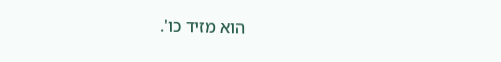הוא מזיד כו'.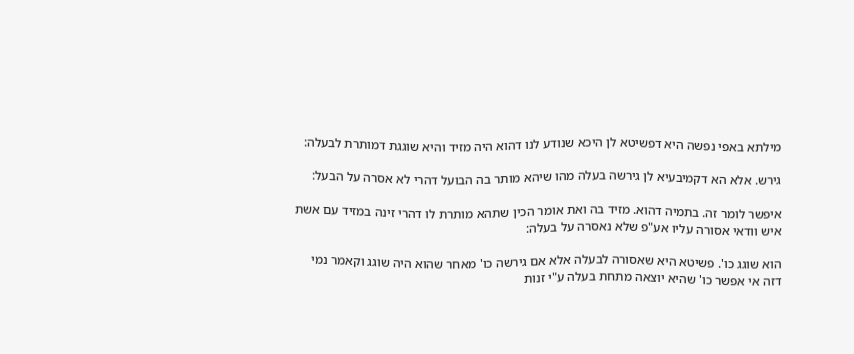מילתא באפי נפשה היא דפשיטא לן היכא שנודע לנו דהוא היה מזיד והיא שוגגת דמותרת לבעלה:

גירש. אלא הא דקמיבעיא לן גירשה בעלה מהו שיהא מותר בה הבועל דהרי לא אסרה על הבעל:

איפשר לומר זה. בתמיה דהוא. מזיד בה ואת אומר הכין שתהא מותרת לו דהרי זינה במזיד עם אשת איש וודאי אסורה עליו אע"פ שלא נאסרה על בעלה:

הוא שוגג כו'. פשיטא היא שאסורה לבעלה אלא אם גירשה כו' מאחר שהוא היה שוגג וקאמר נמי דזה אי אפשר כו' שהיא יוצאה מתחת בעלה ע"י זנות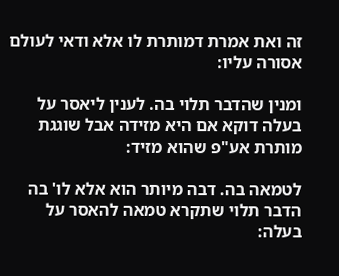זה ואת אמרת דמותרת לו אלא ודאי לעולם אסורה עליו:

ומנין שהדבר תלוי בה. לענין ליאסר על בעלה דוקא אם היא מזידה אבל שוגגת מותרת אע"פ שהוא מזיד:

לטמאה בה. דבה מיותר הוא אלא לו' בה הדבר תלוי שתקרא טמאה להאסר על בעלה: